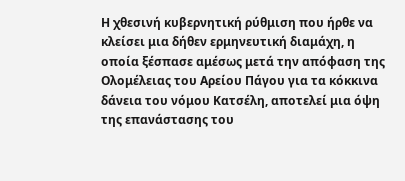Η χθεσινή κυβερνητική ρύθμιση που ήρθε να κλείσει μια δήθεν ερμηνευτική διαμάχη, η οποία ξέσπασε αμέσως μετά την απόφαση της Ολομέλειας του Αρείου Πάγου για τα κόκκινα δάνεια του νόμου Κατσέλη, αποτελεί μια όψη της επανάστασης του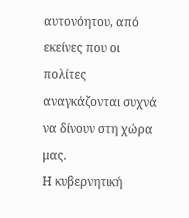αυτονόητου, από εκείνες που οι πολίτες αναγκάζονται συχνά να δίνουν στη χώρα μας.
Η κυβερνητική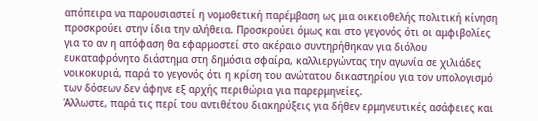απόπειρα να παρουσιαστεί η νομοθετική παρέμβαση ως μια οικειοθελής πολιτική κίνηση προσκρούει στην ίδια την αλήθεια. Προσκρούει όμως και στο γεγονός ότι οι αμφιβολίες για το αν η απόφαση θα εφαρμοστεί στο ακέραιο συντηρήθηκαν για διόλου ευκαταφρόνητο διάστημα στη δημόσια σφαίρα, καλλιεργώντας την αγωνία σε χιλιάδες νοικοκυριά, παρά το γεγονός ότι η κρίση του ανώτατου δικαστηρίου για τον υπολογισμό των δόσεων δεν άφηνε εξ αρχής περιθώρια για παρερμηνείες.
Άλλωστε, παρά τις περί του αντιθέτου διακηρύξεις για δήθεν ερμηνευτικές ασάφειες και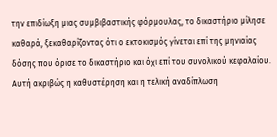την επιδίωξη μιας συμβιβαστικής φόρμουλας, το δικαστήριο μίλησε καθαρά, ξεκαθαρίζοντας ότι ο εκτοκισμός γίνεται επί της μηνιαίας δόσης που όρισε το δικαστήριο και όχι επί του συνολικού κεφαλαίου.
Αυτή ακριβώς η καθυστέρηση και η τελική αναδίπλωση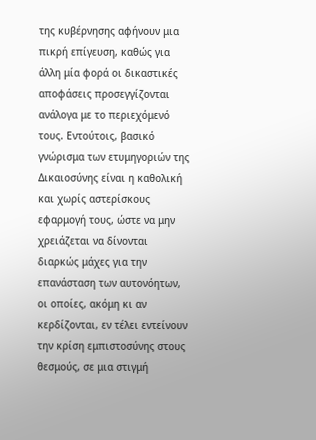της κυβέρνησης αφήνουν μια πικρή επίγευση, καθώς για άλλη μία φορά οι δικαστικές αποφάσεις προσεγγίζονται ανάλογα με το περιεχόμενό τους. Εντούτοις, βασικό γνώρισμα των ετυμηγοριών της Δικαιοσύνης είναι η καθολική και χωρίς αστερίσκους εφαρμογή τους, ώστε να μην χρειάζεται να δίνονται διαρκώς μάχες για την επανάσταση των αυτονόητων, οι οποίες, ακόμη κι αν κερδίζονται, εν τέλει εντείνουν την κρίση εμπιστοσύνης στους θεσμούς, σε μια στιγμή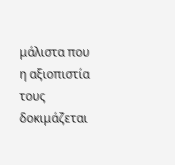μάλιστα που η αξιοπιστία τους δοκιμάζεται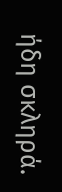ήδη σκληρά.